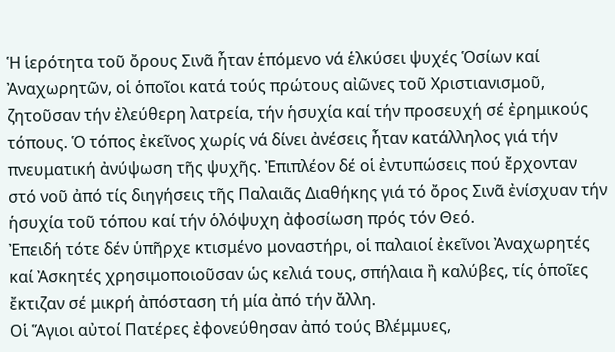Ἡ ἱερότητα τοῦ ὄρους Σινᾶ ἦταν ἑπόμενο νά ἑλκύσει ψυχές Ὁσίων καί Ἀναχωρητῶν, οἱ ὁποῖοι κατά τούς πρώτους αἰῶνες τοῦ Χριστιανισμοῦ, ζητοῦσαν τήν ἐλεύθερη λατρεία, τήν ἡσυχία καί τήν προσευχή σέ ἐρημικούς τόπους. Ὁ τόπος ἐκεῖνος χωρίς νά δίνει ἀνέσεις ἦταν κατάλληλος γιά τήν πνευματική ἀνύψωση τῆς ψυχῆς. Ἐπιπλέον δέ οἱ ἐντυπώσεις πού ἔρχονταν στό νοῦ ἀπό τίς διηγήσεις τῆς Παλαιᾶς Διαθήκης γιά τό ὄρος Σινᾶ ἐνίσχυαν τήν ἡσυχία τοῦ τόπου καί τήν ὁλόψυχη ἀφοσίωση πρός τόν Θεό.
Ἐπειδή τότε δέν ὑπῆρχε κτισμένο μοναστήρι, οἱ παλαιοί ἐκεῖνοι Ἀναχωρητές καί Ἀσκητές χρησιμοποιοῦσαν ὡς κελιά τους, σπήλαια ἢ καλύβες, τίς ὁποῖες ἔκτιζαν σέ μικρή ἀπόσταση τή μία ἀπό τήν ἄλλη.
Οἱ Ἅγιοι αὐτοί Πατέρες ἐφονεύθησαν ἀπό τούς Βλέμμυες,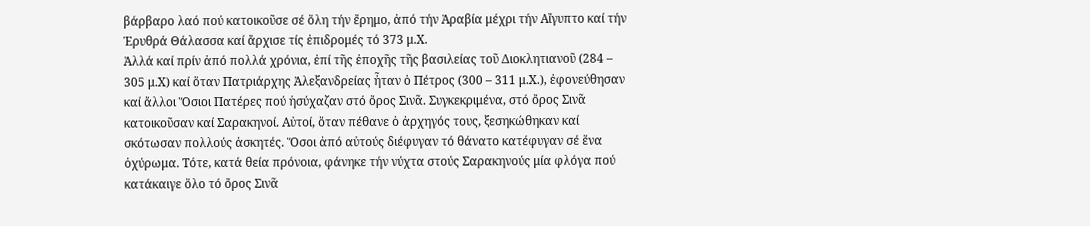βάρβαρο λαό πού κατοικοῦσε σέ ὅλη τήν ἔρημο, ἀπό τήν Ἀραβία μέχρι τήν Αἴγυπτο καί τήν Ἐρυθρά Θάλασσα καί ἄρχισε τίς ἐπιδρομές τό 373 μ.Χ.
Ἀλλά καί πρίν ἀπό πολλά χρόνια, ἐπί τῆς ἐποχῆς τῆς βασιλείας τοῦ Διοκλητιανοῦ (284 – 305 μ.Χ) καί ὅταν Πατριάρχης Ἀλεξανδρείας ἦταν ὁ Πέτρος (300 – 311 μ.Χ.), ἐφονεύθησαν καί ἄλλοι Ὅσιοι Πατέρες πού ἡσύχαζαν στό ὄρος Σινᾶ. Συγκεκριμένα, στό ὄρος Σινᾶ κατοικοῦσαν καί Σαρακηνοί. Αὐτοί, ὅταν πέθανε ὁ ἀρχηγός τους, ξεσηκώθηκαν καί σκότωσαν πολλούς ἀσκητές. Ὅσοι ἀπό αὐτούς διέφυγαν τό θάνατο κατέφυγαν σέ ἕνα ὀχύρωμα. Τότε, κατά θεία πρόνοια, φάνηκε τήν νύχτα στούς Σαρακηνούς μία φλόγα πού κατάκαιγε ὅλο τό ὄρος Σινᾶ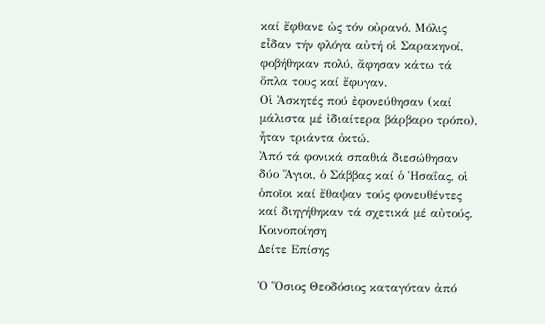καί ἔφθανε ὡς τόν οὐρανό. Μόλις εἶδαν τήν φλόγα αὐτή οἱ Σαρακηνοί, φοβήθηκαν πολύ, ἄφησαν κάτω τά ὅπλα τους καί ἔφυγαν.
Οἱ Ἀσκητές πού ἐφονεύθησαν (καί μάλιστα μέ ἰδιαίτερα βάρβαρο τρόπο), ἦταν τριάντα ὀκτώ.
Ἀπό τά φονικά σπαθιά διεσώθησαν δύο Ἅγιοι, ὁ Σάββας καί ὁ Ἡσαΐας, οἱ ὁποῖοι καί ἔθαψαν τούς φονευθέντες καί διηγήθηκαν τά σχετικά μέ αὐτούς.
Κοινοποίηση
Δείτε Επίσης

Ὁ Ὅσιος Θεοδόσιος καταγόταν ἀπό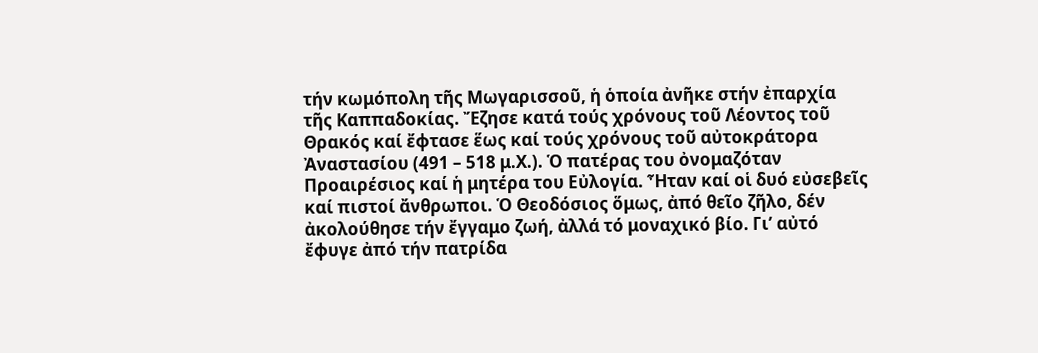τήν κωμόπολη τῆς Μωγαρισσοῦ, ἡ ὁποία ἀνῆκε στήν ἐπαρχία τῆς Καππαδοκίας. Ἔζησε κατά τούς χρόνους τοῦ Λέοντος τοῦ Θρακός καί ἔφτασε ἕως καί τούς χρόνους τοῦ αὐτοκράτορα Ἀναστασίου (491 – 518 μ.Χ.). Ὁ πατέρας του ὀνομαζόταν Προαιρέσιος καί ἡ μητέρα του Εὐλογία. Ἦταν καί οἱ δυό εὐσεβεῖς καί πιστοί ἄνθρωποι. Ὁ Θεοδόσιος ὅμως, ἀπό θεῖο ζῆλο, δέν ἀκολούθησε τήν ἔγγαμο ζωή, ἀλλά τό μοναχικό βίο. Γι’ αὐτό ἔφυγε ἀπό τήν πατρίδα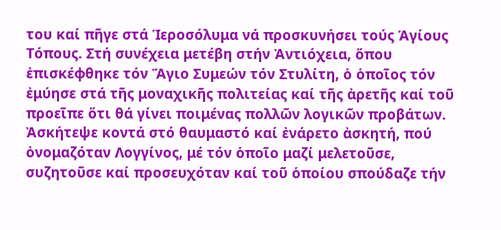του καί πῆγε στά Ἱεροσόλυμα νά προσκυνήσει τούς Ἁγίους Τόπους. Στή συνέχεια μετέβη στήν Ἀντιόχεια, ὅπου ἐπισκέφθηκε τόν Ἅγιο Συμεών τόν Στυλίτη, ὁ ὁποῖος τόν ἐμύησε στά τῆς μοναχικῆς πολιτείας καί τῆς ἀρετῆς καί τοῦ προεῖπε ὅτι θά γίνει ποιμένας πολλῶν λογικῶν προβάτων. Ἀσκήτεψε κοντά στό θαυμαστό καί ἐνάρετο ἀσκητή, πού ὀνομαζόταν Λογγίνος, μέ τόν ὁποῖο μαζί μελετοῦσε, συζητοῦσε καί προσευχόταν καί τοῦ ὁποίου σπούδαζε τήν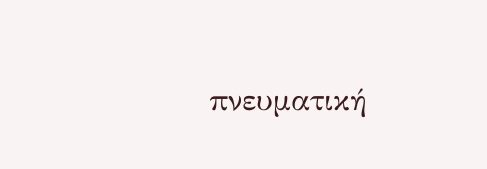πνευματική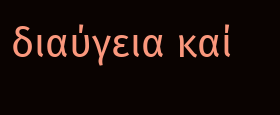διαύγεια καί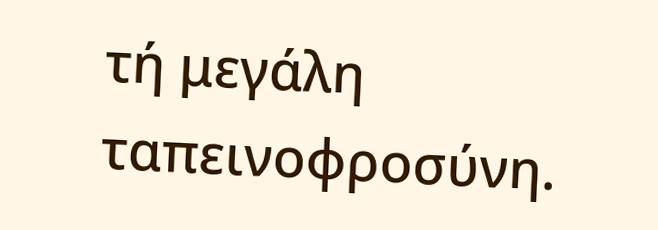τή μεγάλη ταπεινοφροσύνη.